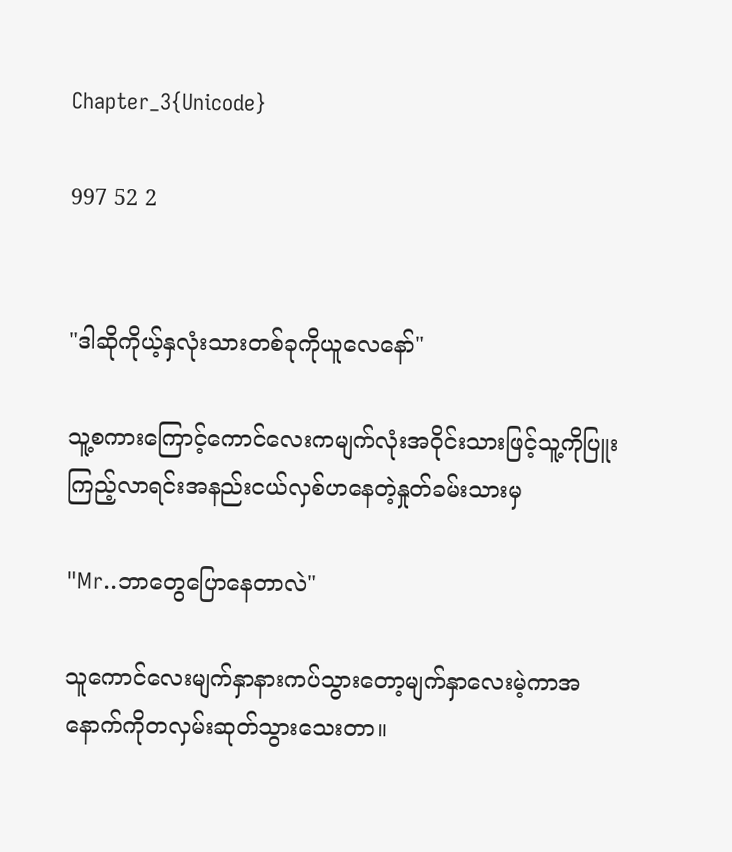Chapter_3{Unicode}

997 52 2


"ဒါဆိုကိုယ့်နှလုံးသားတစ်ခုကိုယူလေနော်"

သူ့စကားကြောင့်ကောင်လေးကမျက်လုံးအဝိုင်းသားဖြင့်သူ့ကိုပြူးကြည့်လာရင်းအနည်းငယ်လှစ်ဟနေတဲ့နှုတ်ခမ်းသားမှ

"Mr..ဘာတွေပြောနေတာလဲ"

သူကောင်လေးမျက်နှာနားကပ်သွားတော့မျက်နှာလေးမဲ့ကာအနောက်ကိုတလှမ်းဆုတ်သွားသေးတာ။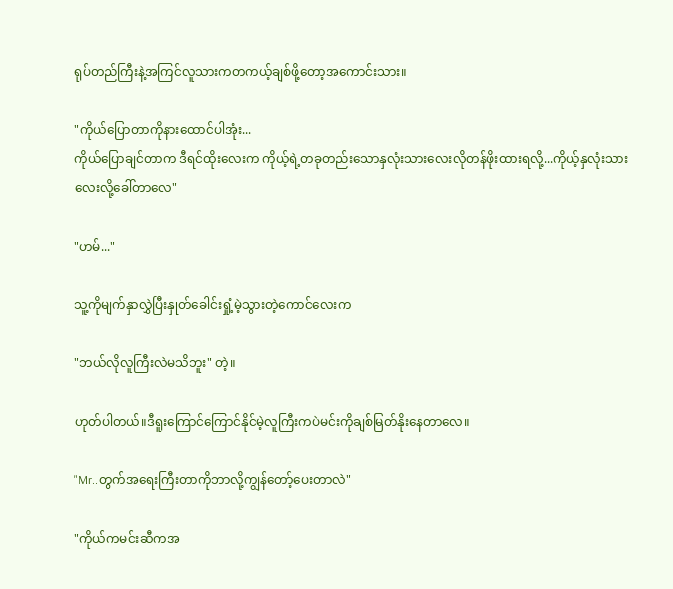ရုပ်တည်ကြီးနဲ့အကြင်လူသားကတကယ့်ချစ်ဖို့တော့အကောင်းသား။

"ကိုယ်ပြောတာကိုနားထောင်ပါအုံး...
ကိုယ်ပြောချင်တာက ဒီရင်ထိုးလေးက ကိုယ့်ရဲ့တခုတည်းသောနှလုံးသားလေးလိုတန်ဖိုးထားရလို့...ကိုယ့်နှလုံးသားလေးလို့ခေါ်တာလေ"

"ဟမ်..."

သူ့ကိုမျက်နှာလွှဲပြီးနှုတ်ခေါင်းရှုံ့မဲ့သွားတဲ့ကောင်လေးက

"ဘယ်လိုလူကြီးလဲမသိဘူး" တဲ့။

ဟုတ်ပါတယ်။ဒီရူးကြောင်ကြောင်နိုင်မဲ့လူကြီးကပဲမင်းကိုချစ်မြတ်နိုးနေတာလေ။

"Mr..တွက်အရေးကြီးတာကိုဘာလို့ကျွန်တော့်ပေးတာလဲ"

"ကိုယ်ကမင်းဆီကအ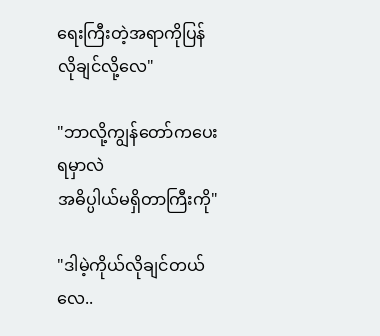ရေးကြီးတဲ့အရာကိုပြန်လိုချင်လို့လေ"

"ဘာလို့ကျွန်တော်ကပေးရမှာလဲ
အဓိပ္ပါယ်မရှိတာကြီးကို"

"ဒါမဲ့ကိုယ်လိုချင်တယ်လေ..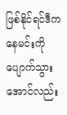ဖြစ်နိုင်ရင်ဒီကနေမင်းကိုပျောက်သွားအောင်လည်း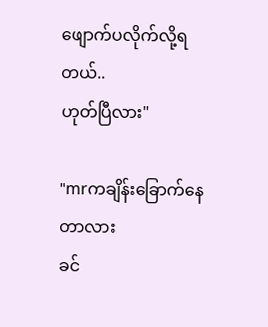ဖျောက်ပလိုက်လို့ရတယ်..
ဟုတ်ပြီလား"

"mrကချိန်းခြောက်နေတာလား
ခင်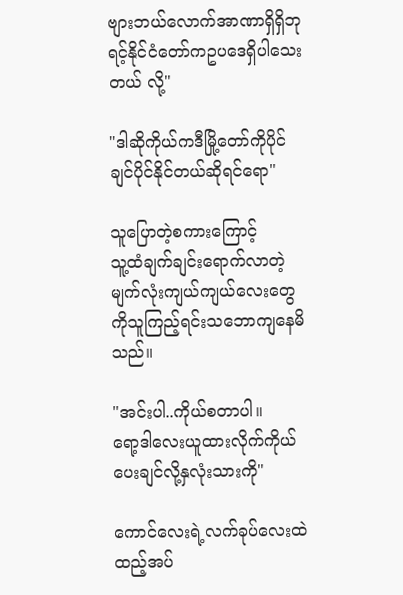ဗျားဘယ်လောက်အာဏာရှိရှိဘုရင့်နိုင်ငံတော်ကဥပဒေရှိပါသေးတယ် လို့"

"ဒါဆိုကိုယ်ကဒီမြို့တော်ကိုပိုင်ချင်ပိုင်နိုင်တယ်ဆိုရင်ရော"

သူပြောတဲ့စကားကြောင့်
သူ့ထံချက်ချင်းရောက်လာတဲ့မျက်လုံးကျယ်ကျယ်လေးတွေကိုသူကြည့်ရင်းသဘောကျနေမိသည်။

"အင်းပါ..ကိုယ်စတာပါ။
ရော့ဒါလေးယူထားလိုက်ကိုယ်ပေးချင်လို့နှလုံးသားကို"

ကောင်လေးရဲ့လက်ခုပ်လေးထဲထည့်အပ်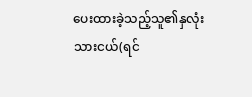ပေးထားခဲ့သည့်သူ၏နှလုံးသားငယ်(ရင်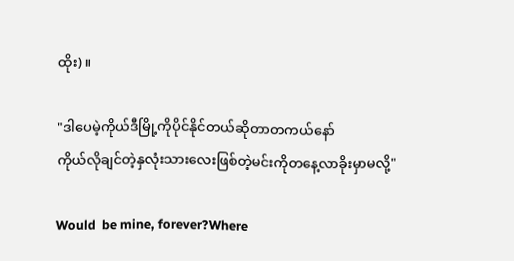ထိုး)။

"ဒါပေမဲ့ကိုယ်ဒီမြို့ကိုပိုင်နိုင်တယ်ဆိုတာတကယ်နော်
ကိုယ်လိုချင်တဲ့နှလုံးသားလေးဖြစ်တဲ့မင်းကိုတနေ့လာခိုးမှာမလို့"

Would  be mine, forever?Where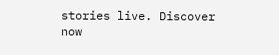stories live. Discover now